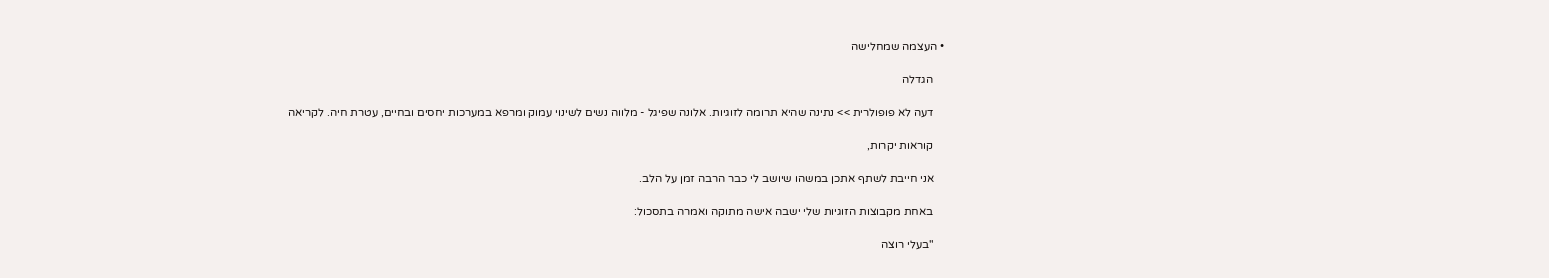• העצמה שמחלישה

    הגדלה

    דעה לא פופולרית >> נתינה שהיא תרומה לזוגיות. אלונה שפיגל - מלווה נשים לשינוי עמוק ומרפא במערכות יחסים ובחיים, עטרת חיה. לקריאה

    קוראות יקרות,

    אני חייבת לשתף אתכן במשהו שיושב לי כבר הרבה זמן על הלב.

    באחת מקבוצות הזוגיות שלי ישבה אישה מתוקה ואמרה בתסכול:

    "בעלי רוצה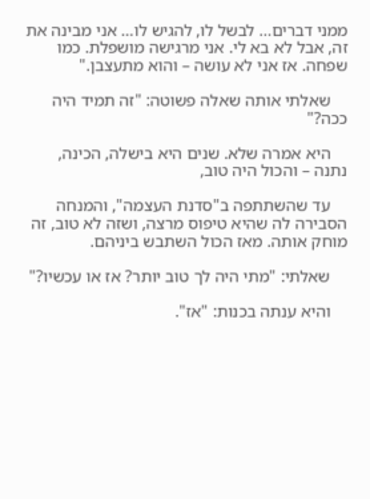ממני דברים… לבשל לו, להגיש לו… אני מבינה את זה, אבל לא בא לי. אני מרגישה מושפלת. כמו שפחה. אז אני לא עושה – והוא מתעצבן."

    שאלתי אותה שאלה פשוטה: "זה תמיד היה ככה?"

    היא אמרה שלא. שנים היא בישלה, הכינה, נתנה – והכול היה טוב,

    עד שהשתתפה ב"סדנת העצמה", והמנחה הסבירה לה שהיא טיפוס מרצה, ושזה לא טוב, זה מוחק אותה. מאז הכול השתבש ביניהם.

    שאלתי: "מתי היה לך טוב יותר? אז או עכשיו?"

    והיא ענתה בכנות: "אז".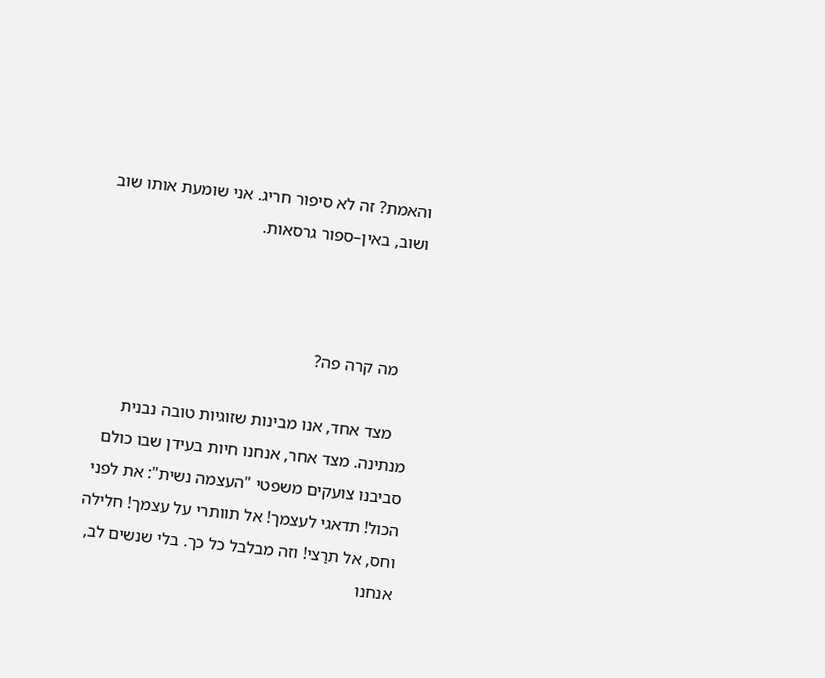והאמת? זה לא סיפור חריג. אני שומעת אותו שוב ושוב, באין–ספור גרסאות.



    מה קרה פה?

    מצד אחד, אנו מבינות שזוגיות טובה נבנית מנתינה. מצד אחר, אנחנו חיות בעידן שבו כולם סביבנו צועקים משפטי "העצמה נשית": את לפני הכול! תדאגי לעצמך! אל תוותרי על עצמך! חלילה וחס, אל תרַצי! וזה מבלבל כל כך. בלי שנשים לב, אנחנו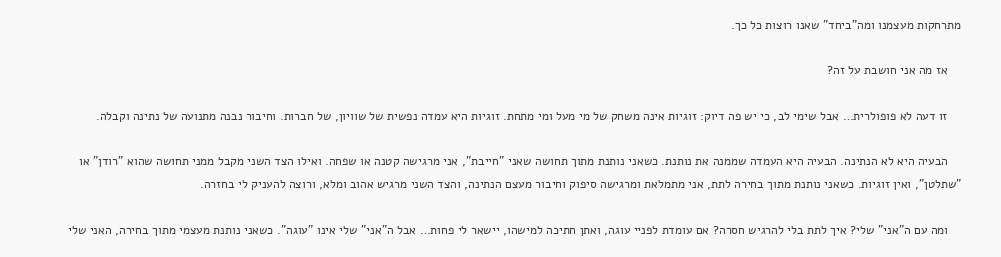מתרחקות מעצמנו ומה"ביחד" שאנו רוצות כל כך.

    אז מה אני חושבת על זה?

    זו דעה לא פופולרית… אבל שימי לב, כי יש פה דיוק: זוגיות אינה משחק של מי מעל ומי מתחת. זוגיות היא עמדה נפשית של שוויון, של חברות. וחיבור נבנה מתנועה של נתינה וקבלה.

    הבעיה היא לא הנתינה. הבעיה היא העמדה שממנה את נותנת. כשאני נותנת מתוך תחושה שאני "חייבת", אני מרגישה קטנה או שפחה. ואילו הצד השני מקבל ממני תחושה שהוא "רודן" או "שתלטן", ואין זוגיות. כשאני נותנת מתוך בחירה לתת, אני מתמלאת ומרגישה סיפוק וחיבור מעצם הנתינה, והצד השני מרגיש אהוב ומלא, ורוצה להעניק לי בחזרה.

    ומה עם ה"אני" שלי? איך לתת בלי להרגיש חסרה? אם עומדת לפניי עוגה, ואתן חתיכה למישהו, יישאר לי פחות… אבל ה"אני" שלי אינו "עוגה". כשאני נותנת מעצמי מתוך בחירה, האני שלי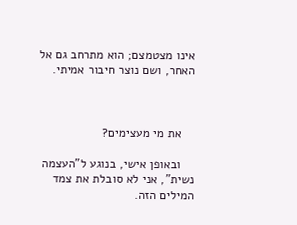אינו מצטמצם; הוא מתרחב גם אל האחר, ושם נוצר חיבור אמיתי.



    את מי מעצימים?

    ובאופן אישי, בנוגע ל"העצמה נשית", אני לא סובלת את צמד המילים הזה.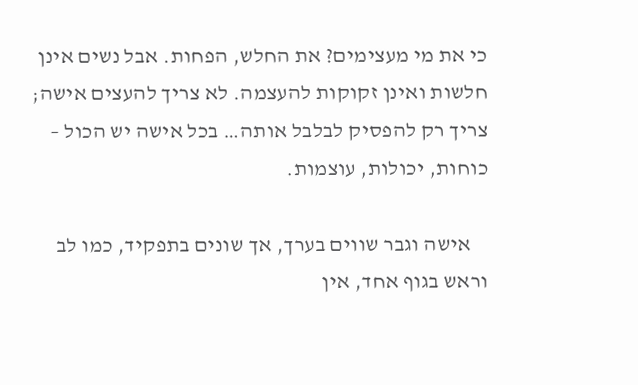כי את מי מעצימים? את החלש, הפחות. אבל נשים אינן חלשות ואינן זקוקות להעצמה. לא צריך להעצים אישה; צריך רק להפסיק לבלבל אותה… בכל אישה יש הכול – כוחות, יכולות, עוצמות.

    אישה וגבר שווים בערך, אך שונים בתפקיד, כמו לב וראש בגוף אחד, אין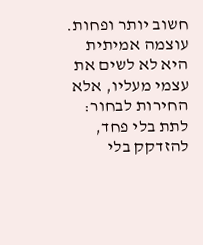חשוב יותר ופחות. עוצמה אמיתית היא לא לשים את עצמי מעליו, אלא החירות לבחור: לתת בלי פחד, להזדקק בלי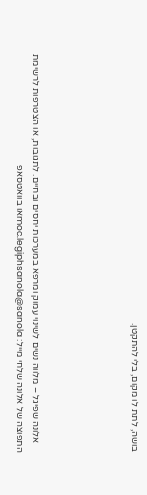בושה, לתת לו מקום, בלי להתקטן.





    אלונה שפיגל – מלווה נשים לשינוי עמוק ומרפא במערכות יחסים ובחיים. לתגובות, או הצטרפות לרשימת התפוצה של אלונה שלחי מייל: moc.legiphsanola@sanolaאו בוואטסאפ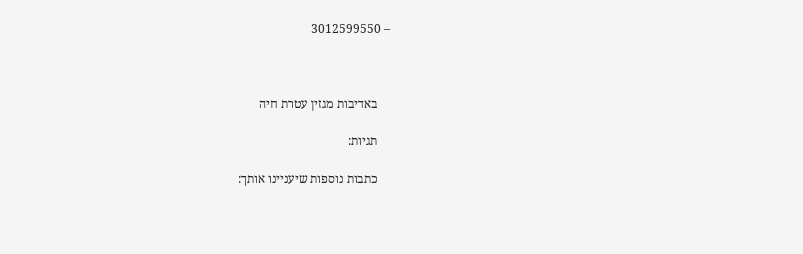– 3012599550



    באדיבות מגזין עטרת חיה

    תגיות:

    כתבות נוספות שיעניינו אותך: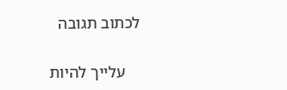לכתוב תגובה

    עלייך להיות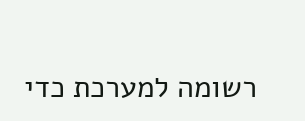רשומה למערכת כדי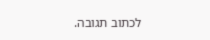לכתוב תגובה.